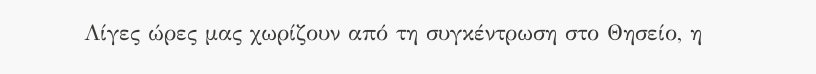Λίγες ώρες μας χωρίζουν από τη συγκέντρωση στο Θησείο, η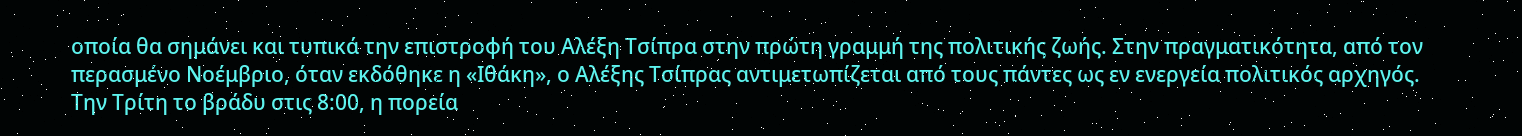οποία θα σημάνει και τυπικά την επιστροφή του Αλέξη Τσίπρα στην πρώτη γραμμή της πολιτικής ζωής. Στην πραγματικότητα, από τον περασμένο Νοέμβριο, όταν εκδόθηκε η «Ιθάκη», ο Αλέξης Τσίπρας αντιμετωπίζεται από τους πάντες ως εν ενεργεία πολιτικός αρχηγός.
Την Τρίτη το βράδυ στις 8:00, η πορεία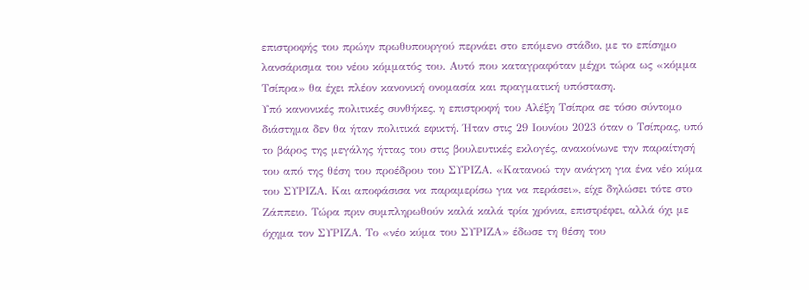επιστροφής του πρώην πρωθυπουργού περνάει στο επόμενο στάδιο, με το επίσημο λανσάρισμα του νέου κόμματός του. Αυτό που καταγραφόταν μέχρι τώρα ως «κόμμα Τσίπρα» θα έχει πλέον κανονική ονομασία και πραγματική υπόσταση.
Υπό κανονικές πολιτικές συνθήκες, η επιστροφή του Αλέξη Τσίπρα σε τόσο σύντομο διάστημα δεν θα ήταν πολιτικά εφικτή. Ήταν στις 29 Ιουνίου 2023 όταν ο Τσίπρας, υπό το βάρος της μεγάλης ήττας του στις βουλευτικές εκλογές, ανακοίνωνε την παραίτησή του από της θέση του προέδρου του ΣΥΡΙΖΑ. «Κατανοώ την ανάγκη για ένα νέο κύμα του ΣΥΡΙΖΑ. Και αποφάσισα να παραμερίσω για να περάσει», είχε δηλώσει τότε στο Ζάππειο. Τώρα πριν συμπληρωθούν καλά καλά τρία χρόνια, επιστρέφει, αλλά όχι με όχημα τον ΣΥΡΙΖΑ. Το «νέο κύμα του ΣΥΡΙΖΑ» έδωσε τη θέση του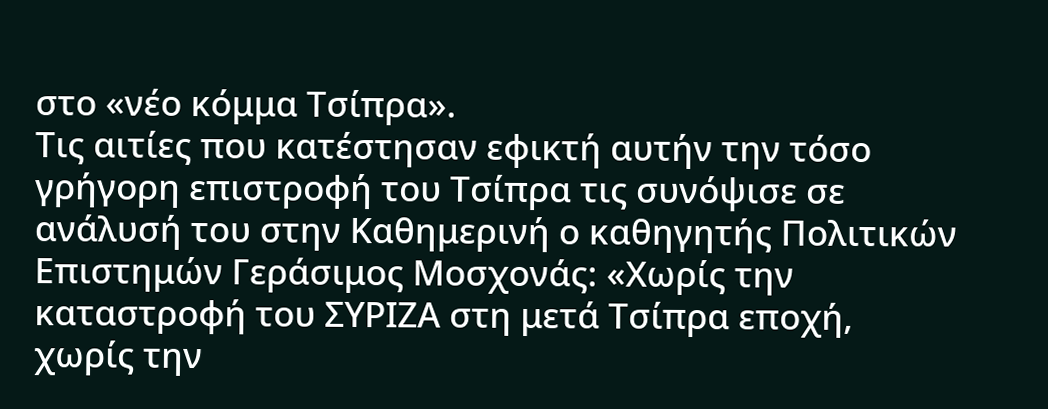στο «νέο κόμμα Τσίπρα».
Τις αιτίες που κατέστησαν εφικτή αυτήν την τόσο γρήγορη επιστροφή του Τσίπρα τις συνόψισε σε ανάλυσή του στην Καθημερινή ο καθηγητής Πολιτικών Επιστημών Γεράσιμος Μοσχονάς: «Χωρίς την καταστροφή του ΣΥΡΙΖΑ στη μετά Τσίπρα εποχή, χωρίς την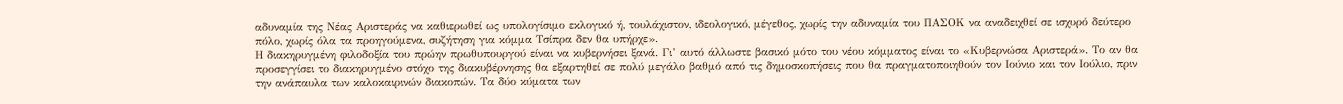αδυναμία της Νέας Αριστεράς να καθιερωθεί ως υπολογίσιμο εκλογικό ή, τουλάχιστον, ιδεολογικό, μέγεθος, χωρίς την αδυναμία του ΠΑΣΟΚ να αναδειχθεί σε ισχυρό δεύτερο πόλο, χωρίς όλα τα προηγούμενα, συζήτηση για κόμμα Τσίπρα δεν θα υπήρχε».
Η διακηρυγμένη φιλοδοξία του πρώην πρωθυπουργού είναι να κυβερνήσει ξανά. Γι’ αυτό άλλωστε βασικό μότο του νέου κόμματος είναι το «Κυβερνώσα Αριστερά». Το αν θα προσεγγίσει το διακηρυγμένο στόχο της διακυβέρνησης θα εξαρτηθεί σε πολύ μεγάλο βαθμό από τις δημοσκοπήσεις που θα πραγματοποιηθούν τον Ιούνιο και τον Ιούλιο, πριν την ανάπαυλα των καλοκαιρινών διακοπών. Τα δύο κύματα των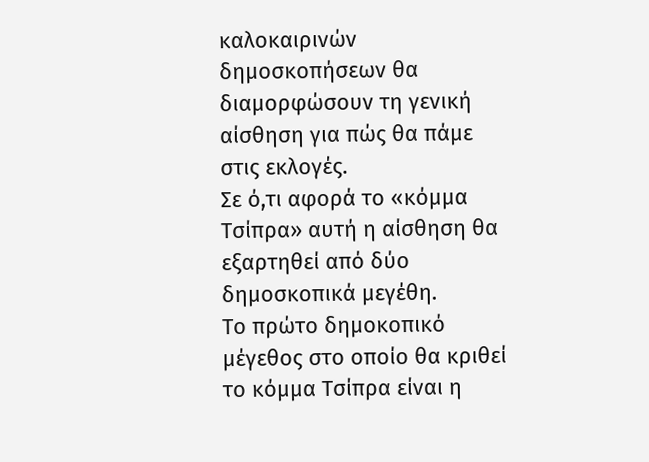καλοκαιρινών δημοσκοπήσεων θα διαμορφώσουν τη γενική αίσθηση για πώς θα πάμε στις εκλογές.
Σε ό,τι αφορά το «κόμμα Τσίπρα» αυτή η αίσθηση θα εξαρτηθεί από δύο δημοσκοπικά μεγέθη.
Το πρώτο δημοκοπικό μέγεθος στο οποίο θα κριθεί το κόμμα Τσίπρα είναι η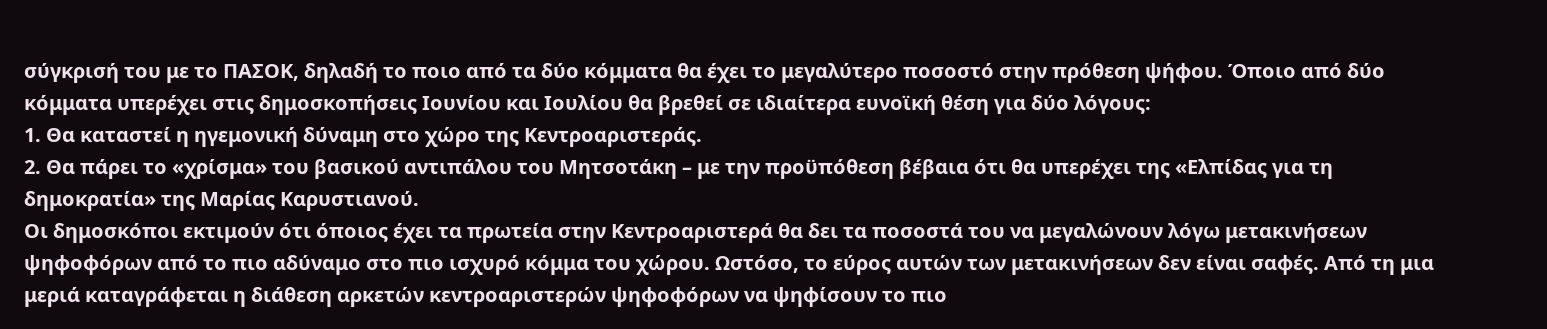σύγκρισή του με το ΠΑΣΟΚ, δηλαδή το ποιο από τα δύο κόμματα θα έχει το μεγαλύτερο ποσοστό στην πρόθεση ψήφου. Όποιο από δύο κόμματα υπερέχει στις δημοσκοπήσεις Ιουνίου και Ιουλίου θα βρεθεί σε ιδιαίτερα ευνοϊκή θέση για δύο λόγους:
1. Θα καταστεί η ηγεμονική δύναμη στο χώρο της Κεντροαριστεράς.
2. Θα πάρει το «χρίσμα» του βασικού αντιπάλου του Μητσοτάκη – με την προϋπόθεση βέβαια ότι θα υπερέχει της «Ελπίδας για τη δημοκρατία» της Μαρίας Καρυστιανού.
Οι δημοσκόποι εκτιμούν ότι όποιος έχει τα πρωτεία στην Κεντροαριστερά θα δει τα ποσοστά του να μεγαλώνουν λόγω μετακινήσεων ψηφοφόρων από το πιο αδύναμο στο πιο ισχυρό κόμμα του χώρου. Ωστόσο, το εύρος αυτών των μετακινήσεων δεν είναι σαφές. Από τη μια μεριά καταγράφεται η διάθεση αρκετών κεντροαριστερών ψηφοφόρων να ψηφίσουν το πιο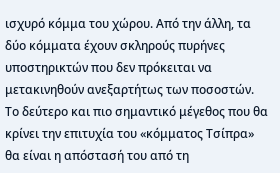ισχυρό κόμμα του χώρου. Από την άλλη, τα δύο κόμματα έχουν σκληρούς πυρήνες υποστηρικτών που δεν πρόκειται να μετακινηθούν ανεξαρτήτως των ποσοστών.
Το δεύτερο και πιο σημαντικό μέγεθος που θα κρίνει την επιτυχία του «κόμματος Τσίπρα» θα είναι η απόστασή του από τη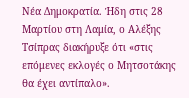Νέα Δημοκρατία. Ήδη στις 28 Μαρτίου στη Λαμία, ο Αλέξης Τσίπρας διακήρυξε ότι «στις επόμενες εκλογές ο Μητσοτάκης θα έχει αντίπαλο».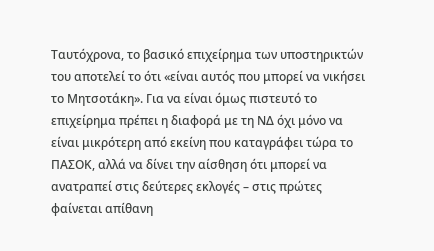Ταυτόχρονα, το βασικό επιχείρημα των υποστηρικτών του αποτελεί το ότι «είναι αυτός που μπορεί να νικήσει το Μητσοτάκη». Για να είναι όμως πιστευτό το επιχείρημα πρέπει η διαφορά με τη ΝΔ όχι μόνο να είναι μικρότερη από εκείνη που καταγράφει τώρα το ΠΑΣΟΚ, αλλά να δίνει την αίσθηση ότι μπορεί να ανατραπεί στις δεύτερες εκλογές – στις πρώτες φαίνεται απίθανη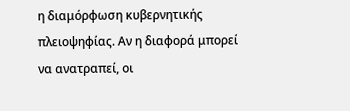η διαμόρφωση κυβερνητικής πλειοψηφίας. Αν η διαφορά μπορεί να ανατραπεί, οι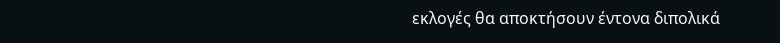εκλογές θα αποκτήσουν έντονα διπολικά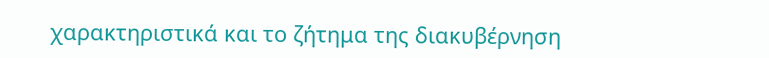χαρακτηριστικά και το ζήτημα της διακυβέρνηση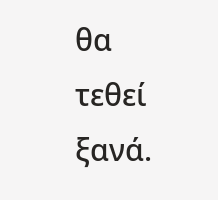θα τεθεί ξανά.